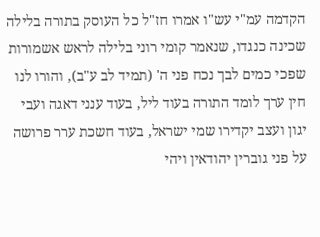הקדמה עמ"י עש"ו אמרו חז"ל כל העוסק בתורה בלילה שכינה כנגדו, שנאמר קומי רוני בלילה לראש אשמורות שפכי כמים לבך נכח פני ה' (תמיד לב ע"ב), והורו לנו חין ערך לומד התורה בעוד ליל, בעוד ענני דאגה ועבי יגון ועצב יקדירו שמי ישראל, בעוד חשכת ערר פרושה על פני גוברין יהודאין ויהי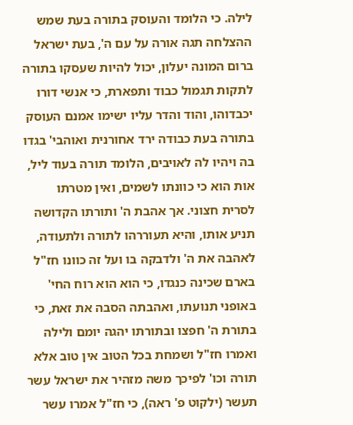לילה. כי הלומד והעוסק בתורה בעת שמש ההצלחה תגה אורה על עם ה', בעת ישראל ברום המונה יעלון, יכול להיות שעסקו בתורה לתקות תגמול כבוד ותפארת, כי אנשי דורו יכבדוהו, והוד והדר עליו ישימו אמנם העוסק בתורה בעת כבודה ירד אחורנית ואוהבי' בגדו בה ויהיו לה לאויבים, הלומד תורה בעוד ליל, אות הוא כי כוונתו לשמים, ואין מטרתו לסרית חצוני. אך אהבת ה' ותורתו הקדושה תניע אותו, והיא תעוררהו לתורה ולתעודה, לאהבה את ה' ולדבקה בו ועל זה כוונו חז"ל בארם שכינה כנגדו, כי הוא הוא רוח החי' באופני תנועתו, ואהבתה הסבה את זאת, כי בתורת ה' חפצו ובתורתו יהגה יומם ולילה ואמרו חז"ל ושמחת בכל הטוב אין טוב אלא תורה וכו' לפיכך משה מזהיר את ישראל עשר תעשר (ילקוט פ' ראה), כי חז"ל אמרו עשר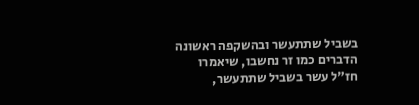בשביל שתתעשר ובהשקפה ראשונה הדברים כמו זר נחשבו, שיאמרו חז"ל עשר בשביל שתתעשר,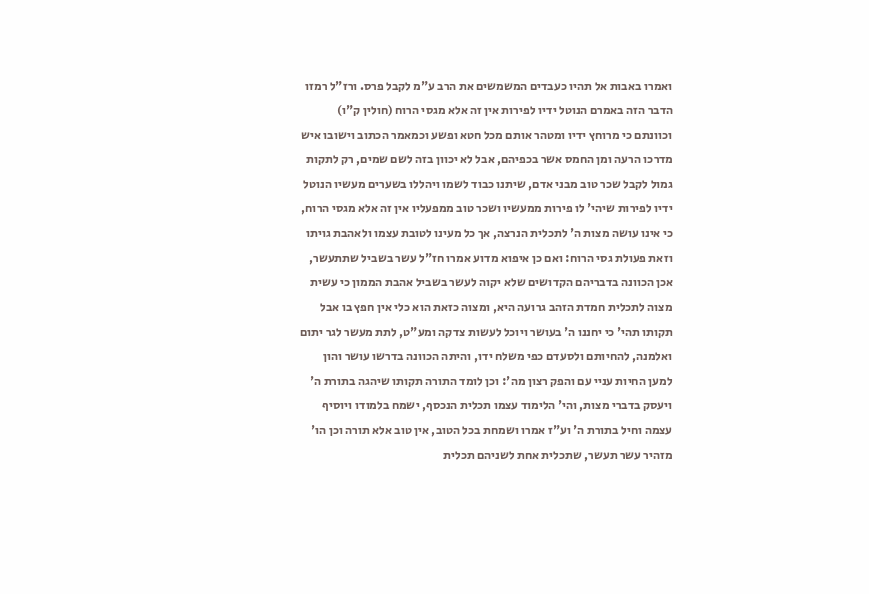ואמרו באבות אל תהיו כעבדים המשמשים את הרב ע"מ לקבל פרס. ורז"ל רמזו הדבר הזה באמרם הנוטל ידיו לפירות אין זה אלא מגסי הרוח (חולין ק"ו) וכוונתם כי מרוחץ ידיו ומטהר אותם מכל חטא ופשע וכמאמר הכתוב וישובו איש מדרכו הרעה ומן החמס אשר בכפיהם, אבל לא יכוון בזה לשם שמים, רק לתקות גמול לקבל שכר טוב מבני אדם, שיתנו כבוד לשמו ויהללו בשערים מעשיו הנוטל ידיו לפירות שיהי' לו פירות ממעשיו ושכר טוב ממפעליו אין זה אלא מגסי הרוח, כי אינו עושה מצות ה' לתכלית הנרצה, אך כל מעינו לטובת עצמו ולאהבת גויתו וזאת פעולת גסי הרוח: ואם כן איפוא מדוע אמרו חז"ל עשר בשביל שתתעשר, אכן הכוונה בדבריהם הקדושים שלא יקוה לעשר בשביל אהבת הממון כי עשית מצוה לתכלית חמדת הזהב גרועה היא, ומצוה כזאת הוא כלי אין חפץ בו אבל תקותו תהי' כי יחננו ה' בעושר ויוכל לעשות צדקה ומע"ט, לתת מעשר לגר יתום ואלמנה, להחיותם ולסעדם כפי משלח ידו, והיתה הכוונה בדרשו עושר והון למען החיות עניי עם והפק רצון מה': וכן לומד התורה תקותו שיהגה בתורת ה' ויעסק בדברי מצות, והי' הלימוד עצמו תכלית הנכסף, ישמח בלמודו ויוסיף עצמה וחיל בתורת ה' וע"ז אמרו ושמחת בכל הטוב, אין טוב אלא תורה וכן הו' מזהיר עשר תעשר, שתכלית אחת לשניהם תכלית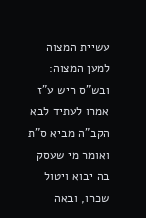עשיית המצוה למען המצוה: ובש"ס ריש ע"ז אמרו לעתיד לבא הקב"ה מביא ס"ת ואומר מי שעסק בה יבוא ויטול שכרו, ובאה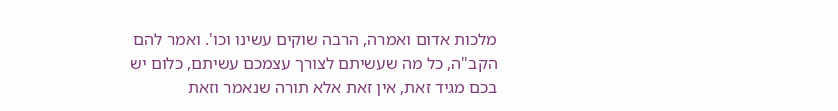מלכות אדום ואמרה, הרבה שוקים עשינו וכו'. ואמר להם הקב"ה, כל מה שעשיתם לצורך עצמכם עשיתם, כלום יש בכם מגיד זאת, אין זאת אלא תורה שנאמר וזאת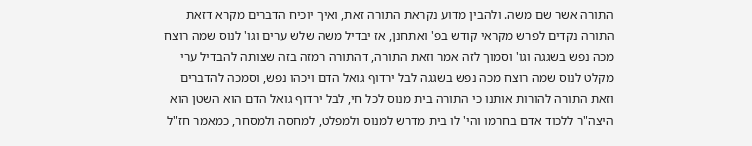התורה אשר שם משה. ולהבין מדוע נקראת התורה זאת, ואיך יוכיח הדברים מקרא דזאת התורה נקדים לפרש מקראי קודש בפ' ואתחנן, אז יבדיל משה שלש ערים וגו' לנוס שמה רוצח מכה נפש בשגגה וגו' וסמוך לזה אמר וזאת התורה, דהתורה רמזה בזה שצותה להבדיל ערי מקלט לנוס שמה רוצח מכה נפש בשגגה לבל ירדוף גואל הדם ויכהו נפש, וסמכה להדברים וזאת התורה להורות אותנו כי התורה בית מנוס לכל חי, לבל ירדוף גואל הדם הוא השטן הוא היצה"ר ללכוד אדם בחרמו והי' לו בית מדרש למנוס ולמפלט, למחסה ולמסחר, כמאמר חז"ל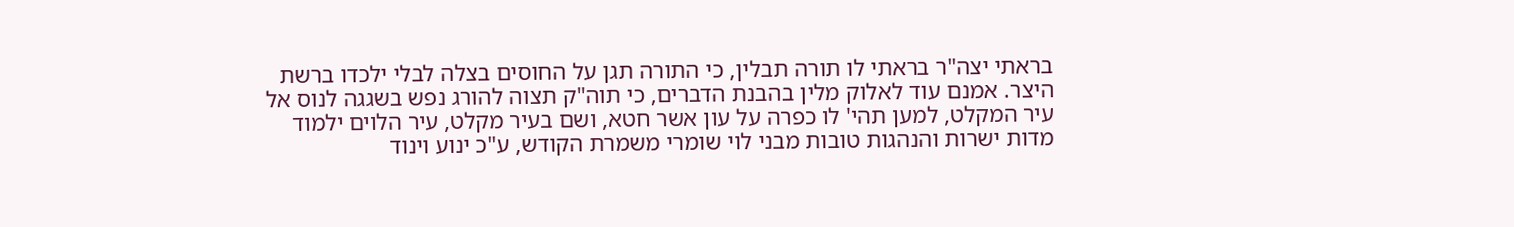בראתי יצה"ר בראתי לו תורה תבלין, כי התורה תגן על החוסים בצלה לבלי ילכדו ברשת היצר. אמנם עוד לאלוק מלין בהבנת הדברים, כי תוה"ק תצוה להורג נפש בשגגה לנוס אל עיר המקלט, למען תהי' לו כפרה על עון אשר חטא, ושם בעיר מקלט, עיר הלוים ילמוד מדות ישרות והנהגות טובות מבני לוי שומרי משמרת הקודש, ע"כ ינוע וינוד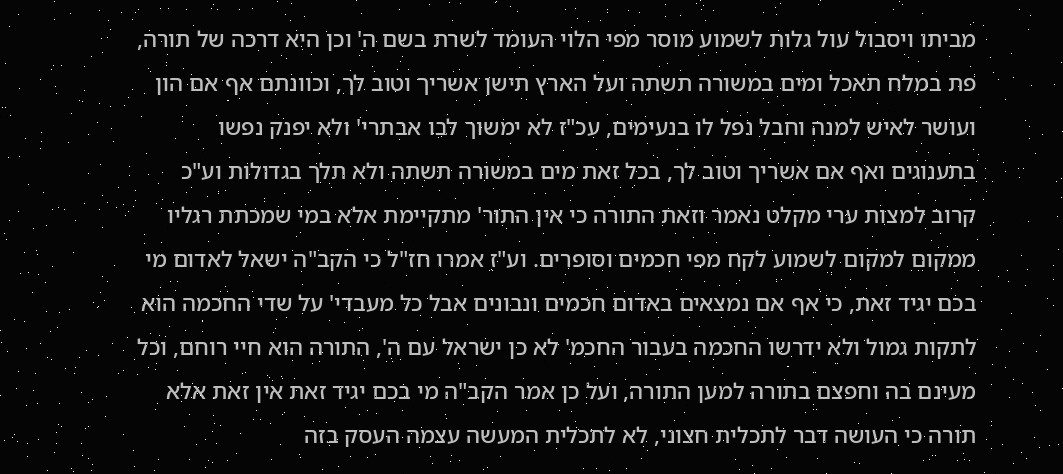מביתו ויסבול עול גלות לשמוע מוסר מפי הלוי העומד לשרת בשם ה' וכן היא דרכה של תורה, פת במלח תאכל ומים במשורה תשתה ועל הארץ תישן אשריך וטוב לך, וכוונתם אף אם הון ועושר לאיש למנה וחבל נפל לו בנעימים, עכ"ז לא ימשוך לבו אבתרי' ולא יפנק נפשו בתענוגים ואף אם אשריך וטוב לך, בכל זאת מים במשורה תשתה ולא תלך בגדולות וע"כ קרוב למצות ערי מקלט נאמר וזאת התורה כי אין התור' מתקיימת אלא במי שמכתת רגליו ממקום למקום לשמוע לקח מפי חכמים וסופרים. וע"ז אמרו חז"ל כי הקב"ה ישאל לאדום מי בכם יגיד זאת, כי אף אם נמצאים באדום חכמים ונבונים אבל כל מעבדי' על שדי החכמה הוא לתקות גמול ולא ידרשו החכמה בעבור החכמ' לא כן ישראל עם ה', התורה הוא חיי רוחם, וכל מעינם בה וחפצם בתורה למען התורה, ועל כן אמר הקב"ה מי בכם יגיד זאת אין זאת אלא תורה כי העושה דבר לתכלית חצוני, לא לתכלית המעשה עצמה העסק בזה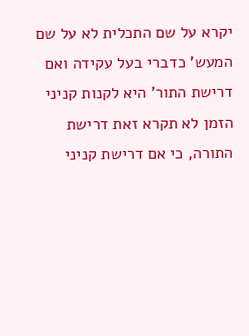יקרא על שם התכלית לא על שם המעש' כדברי בעל עקידה ואם דרישת התור' היא לקנות קניני הזמן לא תקרא זאת דרישת התורה, כי אם דרישת קניני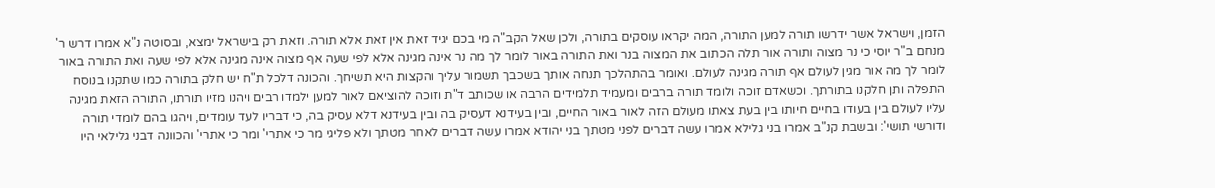הזמן, וישראל אשר ידרשו תורה למען התורה, המה יקראו עוסקים בתורה, ולכן שאל הקב"ה מי בכם יגיד זאת אין זאת אלא תורה. וזאת רק בישראל ימצא, ובסוטה נ"א אמרו דרש ר' מנחם ב"ר יוסי כי נר מצוה ותורה אור תלה הכתוב את המצוה בנר ואת התורה באור לומר לך מה נר אינה מגינה אלא לפי שעה אף מצוה אינה מגינה אלא לפי שעה ואת התורה באור לומר לך מה אור מגין לעולם אף תורה מגינה לעולם. ואומר בהתהלכך תנחה אותך בשכבך תשמור עליך והקצות היא תשיחך. והכונה דלכל ת"ח יש חלק בתורה כמו שתקנו בנוסח התפלה ותן חלקנו בתורתך. וכשאדם זוכה ולומד תורה ברבים ומעמיד תלמידים הרבה או שכותב ד"ת וזוכה להוציאם לאור למען ילמדו רבים ויהנו מזיו תורתו, התורה הזאת מגינה עליו לעולם בין בעודו בחיים חיותו בין בעת צאתו מעולם הזה לאור באור החיים, ובין בעידנא דעסיק בה ובין בעידנא דלא עסיק בה, כי דבריו לעד עומדים, ויהגו בהם לומדי תורה ודורשי תושי': ובשבת קנ"ב אמרו בני גלילא אמרו עשה דברים לפני מטתך בני יהודא אמרו עשה דברים לאחר מטתך ולא פליגי מר כי אתרי' ומר כי אתרי' והכוונה דבני גלילאי היו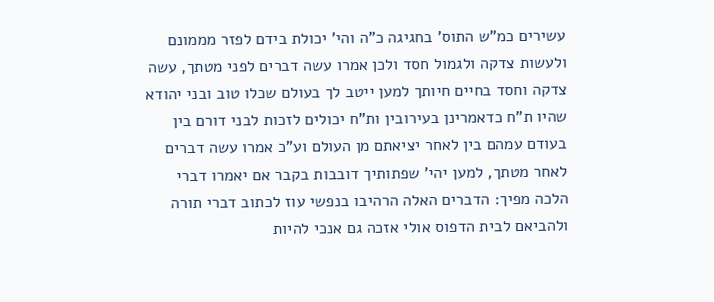עשירים כמ"ש התוס' בחגיגה כ"ה והי' יכולת בידם לפזר מממונם ולעשות צדקה ולגמול חסד ולכן אמרו עשה דברים לפני מטתך, עשה צדקה וחסד בחיים חיותך למען ייטב לך בעולם שכלו טוב ובני יהודא שהיו ת"ח כדאמרינן בעירובין ות"ח יכולים לזכות לבני דורם בין בעודם עמהם בין לאחר יציאתם מן העולם וע"כ אמרו עשה דברים לאחר מטתך, למען יהי' שפתותיך דובבות בקבר אם יאמרו דברי הלכה מפיך: הדברים האלה הרהיבו בנפשי עוז לכתוב דברי תורה ולהביאם לבית הדפוס אולי אזכה גם אנכי להיות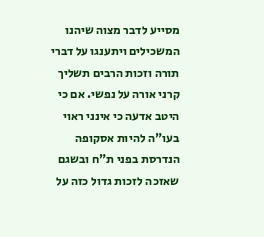מסייע לדבר מצוה שיהנו המשכילים ויתענגו על דברי תורה וזכות הרבים תשליך קרני אורה על נפשי. אם כי היטב אדעה כי אינני ראוי בעו"ה להיות אסקופה הנדרסת בפני ת"ח ובשגם שאזכה לזכות גדול כזה על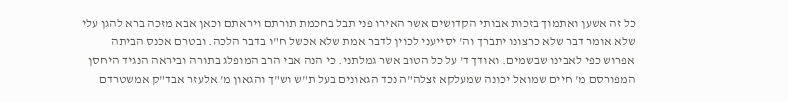כל זה אשען ואתמוך בזכות אבותי הקדושים אשר האירו פני תבל בחכמת תורתם ויראתם וכאן אבא מזכה ברא להגן עלי שלא אומר דבר שלא כרצונו יתברך וה' יסייעני לכוין לדבר אמת שלא אכשל ח"ו בדבר הלכה. ובטרם אכנס הביתה אפרוש כפי לאבינו שבשמים. ואודך ד' על כל הטוב אשר גמלתני. כי הנה אבי הרב המופלג בתורה וביראה הנגיד היחסן המפורסם מ' חיים שמואל יכונה שמעלקא זצלה"ה נכד הגאונים בעל ת"ש וש"ך והגאון מ' אלעזר אבד"ק אמשטרדם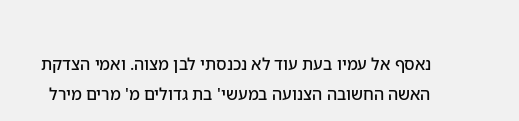נאסף אל עמיו בעת עוד לא נכנסתי לבן מצוה. ואמי הצדקת האשה החשובה הצנועה במעשי' בת גדולים מ' מרים מירל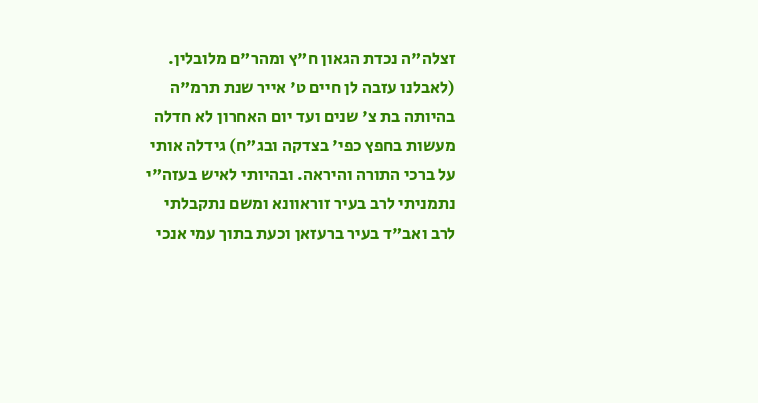זצלה"ה נכדת הגאון ח"ץ ומהר"ם מלובלין. (לאבלנו עזבה לן חיים ט' אייר שנת תרמ"ה בהיותה בת צ' שנים ועד יום האחרון לא חדלה מעשות בחפץ כפי' בצדקה ובג"ח) גידלה אותי על ברכי התורה והיראה. ובהיותי לאיש בעזה"י נתמניתי לרב בעיר זוראוונא ומשם נתקבלתי לרב ואב"ד בעיר ברעזאן וכעת בתוך עמי אנכי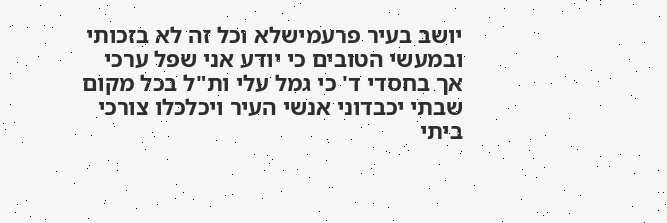יושב בעיר פרעמישלא וכל זה לא בזכותי ובמעשי הטובים כי יודע אני שפל ערכי אך בחסדי ד' כי גמל עלי ות"ל בכל מקום שבתי יכבדוני אנשי העיר ויכלכלו צורכי ביתי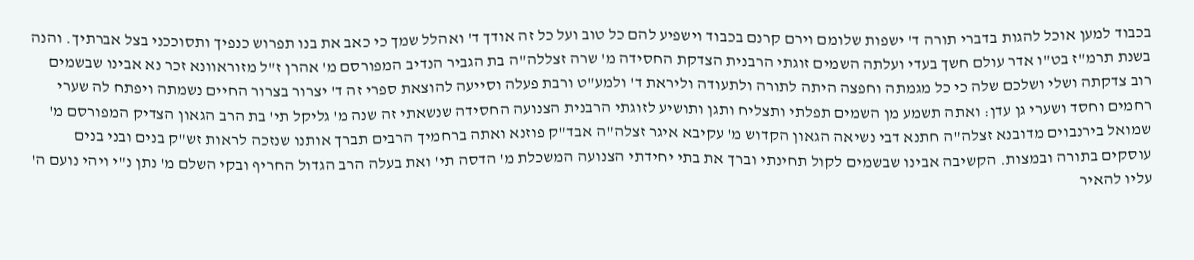בכבוד למען אוכל להגות בדברי תורה ד' ישפות שלומם וירם קרנם בכבוד וישפיע להם כל טוב ועל כל זה אודך ד' ואהלל שמך כי כאב את בנו תפרוש כנפיך ותסוככני בצל אברתיך. והנה בשנת תרמ"ז בט"ו אדר עולם חשך בעדי ועלתה השמים זוגתי הרבנית הצדקת החסידה מ' שרה זצללה"ה בת הגביר הנדיב המפורסם מ' אהרן ז"ל מזוראוונא זכר נא אבינו שבשמים רוב צדקתה ושלי ושלכם שלה כי כל מגמתה וחפצה היתה לתורה ולתעודה וליראת ד' ולמע"ט ורבת פעלה וסייעה להוצאת ספרי זה ד' יצרור בצרור החיים נשמתה ויפתח לה שערי רחמים וחסד ושערי גן עדן: ואתה תשמע מן השמים תפלתי ותצליח ותגן ותושיע לזוגתי הרבנית הצנועה החסידה שנשאתי זה שנה מ' גליקל תי' בת הרב הגאון הצדיק המפורסם מ' שמואל בירנבוים מדובנא זצלה"ה חתנא דבי נשיאה הגאון הקדוש מ' עקיבא איגר זצלה"ה אבד"ק פוזנא ואתה ברחמיך הרבים תברך אותנו שנזכה לראות זש"ק בנים ובני בנים עוסקים בתורה ובמצות. הקשיבה אבינו שבשמים לקול תחינתי וברך את בתי יחידתי הצנועה המשכלת מ' הדסה תי' ואת בעלה הרב הגדול החריף ובקי השלם מ' נתן נ"י ויהי נועם ה' עליו להאיר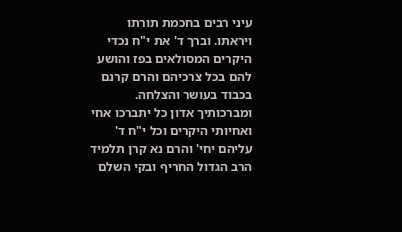עיני רבים בחכמת תורתו ויראתו. וברך ד' את י"ח נכדי היקרים המסולאים בפז והושע להם בכל צרכיהם והרם קרנם בכבוד בעושר והצלחה. ומברכותיך אדון כל יתברכו אחי ואחיותי היקרים וכל י"ח ד' עליהם יחי' והרם נא קרן תלמיד הרב הגדול החריף ובקי השלם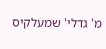מ' גדלי' שמעלקיס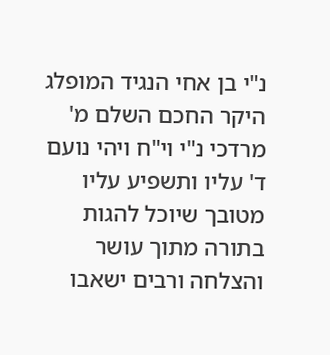נ"י בן אחי הנגיד המופלג היקר החכם השלם מ' מרדכי נ"י וי"ח ויהי נועם ד' עליו ותשפיע עליו מטובך שיוכל להגות בתורה מתוך עושר והצלחה ורבים ישאבו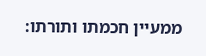ממעיין חכמתו ותורתו: